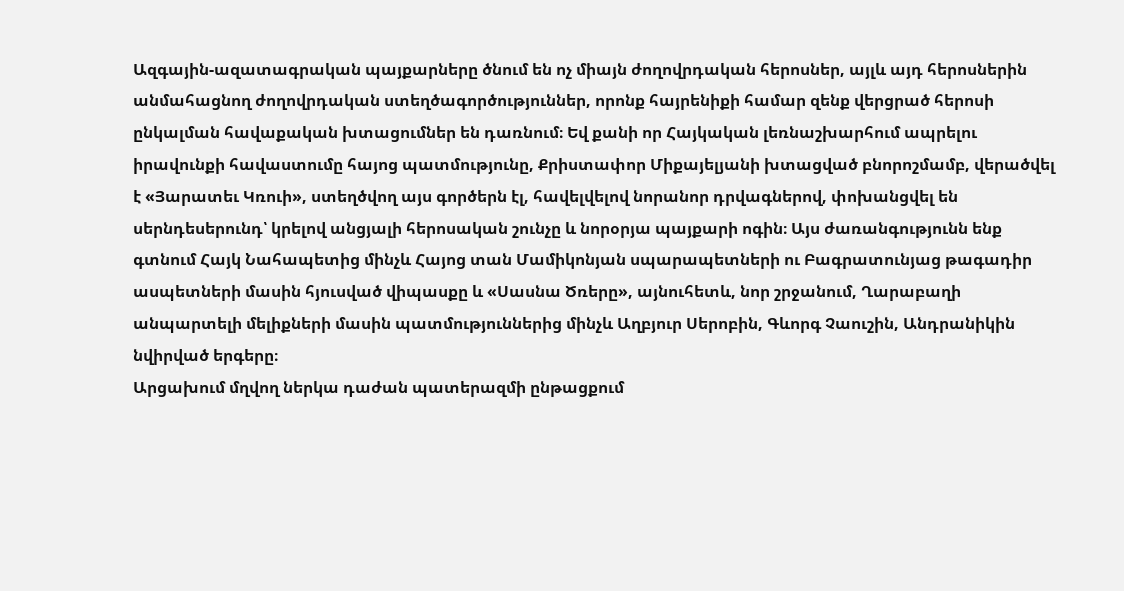Ազգային-ազատագրական պայքարները ծնում են ոչ միայն ժողովրդական հերոսներ, այլև այդ հերոսներին անմահացնող ժողովրդական ստեղծագործություններ, որոնք հայրենիքի համար զենք վերցրած հերոսի ընկալման հավաքական խտացումներ են դառնում։ Եվ քանի որ Հայկական լեռնաշխարհում ապրելու իրավունքի հավաստումը հայոց պատմությունը, Քրիստափոր Միքայելյանի խտացված բնորոշմամբ, վերածվել է «Յարատեւ Կռուի», ստեղծվող այս գործերն էլ, հավելվելով նորանոր դրվագներով, փոխանցվել են սերնդեսերունդ՝ կրելով անցյալի հերոսական շունչը և նորօրյա պայքարի ոգին։ Այս ժառանգությունն ենք գտնում Հայկ Նահապետից մինչև Հայոց տան Մամիկոնյան սպարապետների ու Բագրատունյաց թագադիր ասպետների մասին հյուսված վիպասքը և «Սասնա Ծռերը», այնուհետև, նոր շրջանում, Ղարաբաղի անպարտելի մելիքների մասին պատմություններից մինչև Աղբյուր Սերոբին, Գևորգ Չաուշին, Անդրանիկին նվիրված երգերը։
Արցախում մղվող ներկա դաժան պատերազմի ընթացքում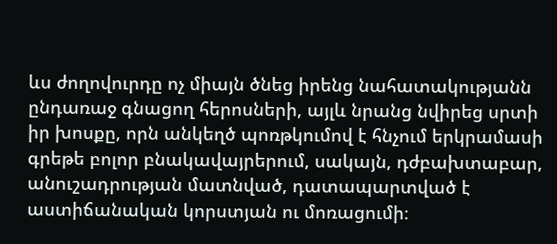ևս ժողովուրդը ոչ միայն ծնեց իրենց նահատակությանն ընդառաջ գնացող հերոսների, այլև նրանց նվիրեց սրտի իր խոսքը, որն անկեղծ պոռթկումով է հնչում երկրամասի գրեթե բոլոր բնակավայրերում, սակայն, դժբախտաբար, անուշադրության մատնված, դատապարտված է աստիճանական կորստյան ու մոռացումի։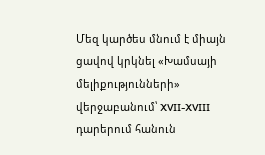Մեզ կարծես մնում է միայն ցավով կրկնել «Խամսայի մելիքությունների» վերջաբանում՝ XVII-XVIII դարերում հանուն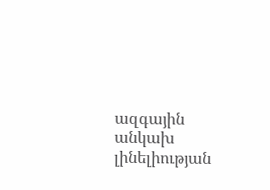ազգային անկախ լինելիության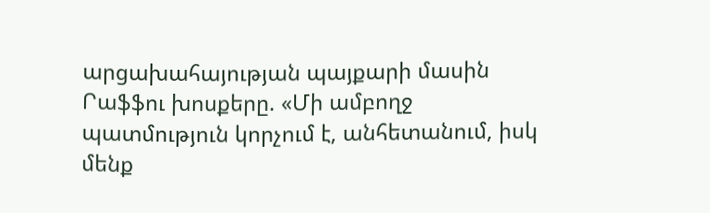արցախահայության պայքարի մասին Րաֆֆու խոսքերը. «Մի ամբողջ պատմություն կորչում է, անհետանում, իսկ մենք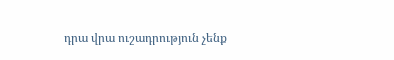դրա վրա ուշադրություն չենք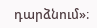դարձնում»։